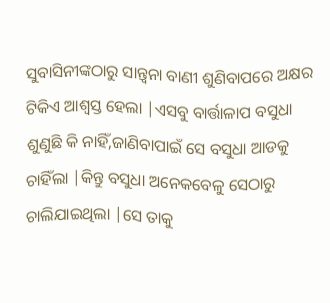ସୁବାସିନୀଙ୍କଠାରୁ ସାନ୍ତ୍ୱନା ବାଣୀ ଶୁଣିବାପରେ ଅକ୍ଷର ଟିକିଏ ଆଶ୍ୱସ୍ତ ହେଲା |ଏସବୁ ବାର୍ତ୍ତାଳାପ ବସୁଧା ଶୁଣୁଛି କି ନାହିଁ,ଜାଣିବାପାଇଁ ସେ ବସୁଧା ଆଡକୁ ଚାହିଁଲା |କିନ୍ତୁ ବସୁଧା ଅନେକବେଳୁ ସେଠାରୁ ଚାଲିଯାଇଥିଲା |ସେ ତାକୁ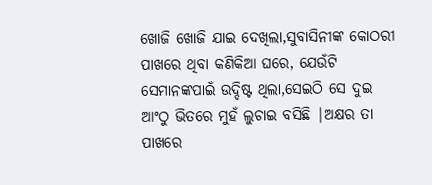ଖୋଜି ଖୋଜି ଯାଇ ଦେଖିଲା,ସୁବାସିନୀଙ୍କ କୋଠରୀ ପାଖରେ ଥିବା କଣିକିଆ ଘରେ, ଯେଉଁଟି ସେମାନଙ୍କପାଇଁ ଉଦ୍ଦିଷ୍ଟ ଥିଲା,ସେଇଠି ସେ ଦୁଇ ଆଂଠୁ ଭିତରେ ମୁହଁ ଲୁଚାଇ ବସିଛି |ଅକ୍ଷର ତା ପାଖରେ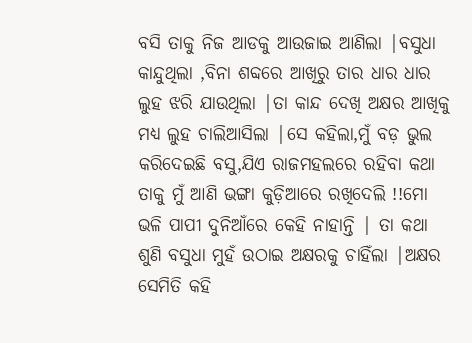ବସି ତାକୁ ନିଜ ଆଡକୁ ଆଉଜାଇ ଆଣିଲା |ବସୁଧା କାନ୍ଦୁଥିଲା ,ବିନା ଶବ୍ଦରେ ଆଖିରୁ ତାର ଧାର ଧାର ଲୁହ ଝରି ଯାଉଥିଲା |ତା କାନ୍ଦ ଦେଖି ଅକ୍ଷର ଆଖିକୁ ମଧ୍ୟ ଲୁହ ଚାଲିଆସିଲା |ସେ କହିଲା,ମୁଁ ବଡ଼ ଭୁଲ କରିଦେଇଛି ବସୁ,ଯିଏ ରାଜମହଲରେ ରହିବା କଥା ତାକୁ ମୁଁ ଆଣି ଭଙ୍ଗା କୁଡ଼ିଆରେ ରଖିଦେଲି !!ମୋ ଭଳି ପାପୀ ଦୁନିଆଁରେ କେହି ନାହାନ୍ତି | ତା କଥା ଶୁଣି ବସୁଧା ମୁହଁ ଉଠାଇ ଅକ୍ଷରକୁ ଚାହିଁଲା |ଅକ୍ଷର ସେମିତି କହି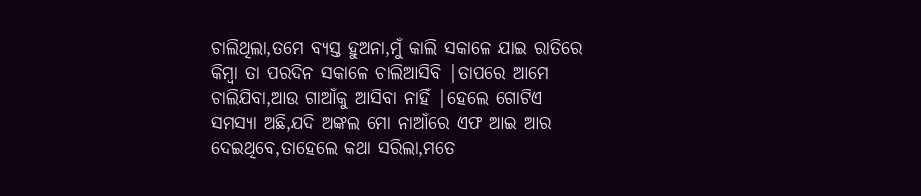ଚାଲିଥିଲା,ତମେ ବ୍ୟସ୍ତ ହୁଅନା,ମୁଁ କାଲି ସକାଳେ ଯାଇ ରାତିରେ କିମ୍ବା ତା ପରଦିନ ସକାଳେ ଚାଲିଆସିବି |ତାପରେ ଆମେ ଚାଲିଯିବା,ଆଉ ଗାଆଁକୁ ଆସିବା ନାହିଁ |ହେଲେ ଗୋଟିଏ ସମସ୍ୟା ଅଛି,ଯଦି ଅଙ୍କଲ ମୋ ନାଆଁରେ ଏଫ ଆଇ ଆର ଦେଇଥିବେ,ତାହେଲେ କଥା ସରିଲା,ମତେ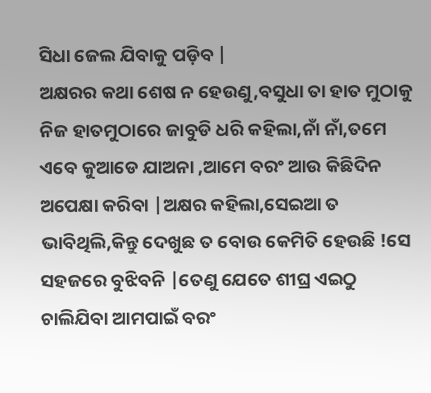ସିଧା ଜେଲ ଯିବାକୁ ପଡ଼ିବ |
ଅକ୍ଷରର କଥା ଶେଷ ନ ହେଉଣୁ,ବସୁଧା ତା ହାତ ମୁଠାକୁ ନିଜ ହାତମୁଠାରେ ଜାବୁଡି ଧରି କହିଲା,ନାଁ ନାଁ,ତମେ ଏବେ କୁଆଡେ ଯାଅନା ,ଆମେ ବରଂ ଆଉ କିଛିଦିନ ଅପେକ୍ଷା କରିବା |ଅକ୍ଷର କହିଲା,ସେଇଆ ତ ଭାବିଥିଲି,କିନ୍ତୁ ଦେଖୁଛ ତ ବୋଉ କେମିତି ହେଉଛି !ସେ ସହଜରେ ବୁଝିବନି |ତେଣୁ ଯେତେ ଶୀଘ୍ର ଏଇଠୁ ଚାଲିଯିବା ଆମପାଇଁ ବରଂ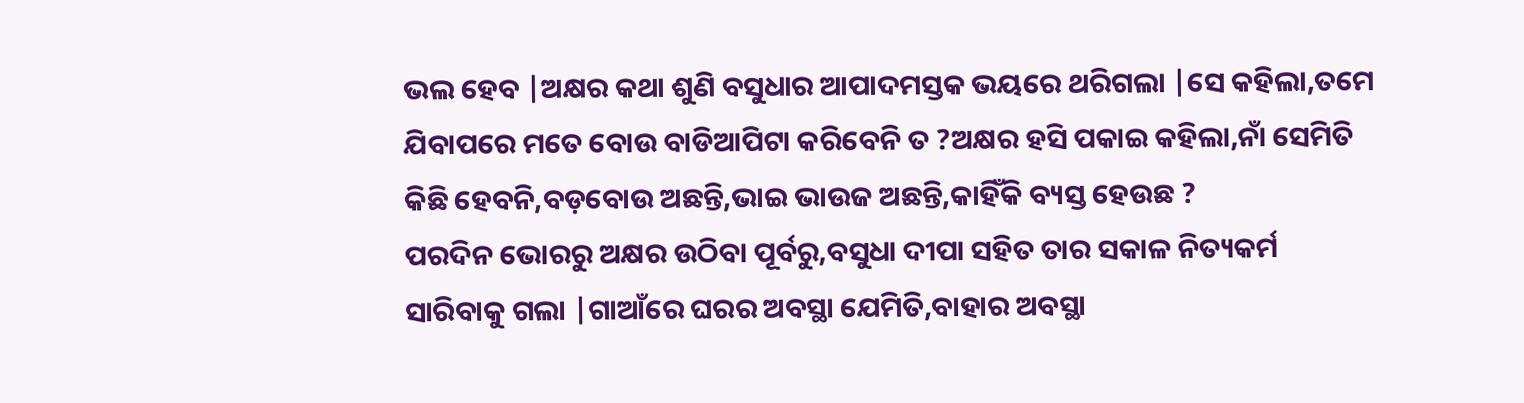ଭଲ ହେବ |ଅକ୍ଷର କଥା ଶୁଣି ବସୁଧାର ଆପାଦମସ୍ତକ ଭୟରେ ଥରିଗଲା |ସେ କହିଲା,ତମେ ଯିବାପରେ ମତେ ବୋଉ ବାଡିଆପିଟା କରିବେନି ତ ?ଅକ୍ଷର ହସି ପକାଇ କହିଲା,ନାଁ ସେମିତି କିଛି ହେବନି,ବଡ଼ବୋଉ ଅଛନ୍ତି,ଭାଇ ଭାଉଜ ଅଛନ୍ତି,କାହିଁକି ବ୍ୟସ୍ତ ହେଉଛ ?
ପରଦିନ ଭୋରରୁ ଅକ୍ଷର ଉଠିବା ପୂର୍ବରୁ,ବସୁଧା ଦୀପା ସହିତ ତାର ସକାଳ ନିତ୍ୟକର୍ମ ସାରିବାକୁ ଗଲା |ଗାଆଁରେ ଘରର ଅବସ୍ଥା ଯେମିତି,ବାହାର ଅବସ୍ଥା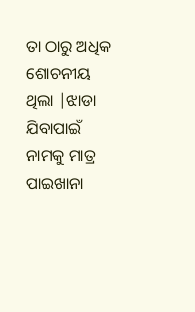ତା ଠାରୁ ଅଧିକ ଶୋଚନୀୟ ଥିଲା |ଝାଡା ଯିବାପାଇଁ ନାମକୁ ମାତ୍ର ପାଇଖାନା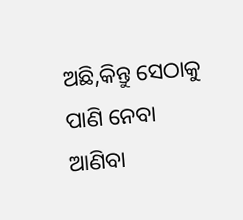ଅଛି,କିନ୍ତୁ ସେଠାକୁ ପାଣି ନେବା ଆଣିବା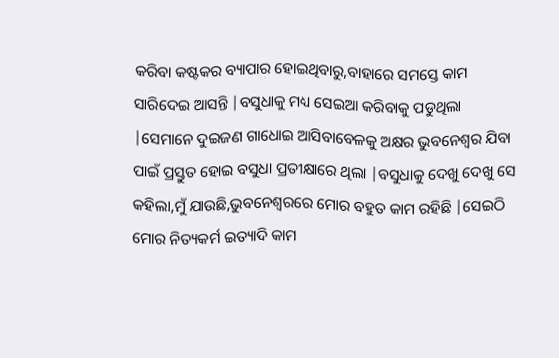କରିବା କଷ୍ଟକର ବ୍ୟାପାର ହୋଇଥିବାରୁ,ବାହାରେ ସମସ୍ତେ କାମ ସାରିଦେଇ ଆସନ୍ତି |ବସୁଧାକୁ ମଧ୍ୟ ସେଇଆ କରିବାକୁ ପଡୁଥିଲା |ସେମାନେ ଦୁଇଜଣ ଗାଧୋଇ ଆସିବାବେଳକୁ ଅକ୍ଷର ଭୁବନେଶ୍ୱର ଯିବା ପାଇଁ ପ୍ରସ୍ତୁତ ହୋଇ ବସୁଧା ପ୍ରତୀକ୍ଷାରେ ଥିଲା |ବସୁଧାକୁ ଦେଖୁ ଦେଖୁ ସେ କହିଲା,ମୁଁ ଯାଉଛି,ଭୁବନେଶ୍ୱରରେ ମୋର ବହୁତ କାମ ରହିଛି |ସେଇଠି ମୋର ନିତ୍ୟକର୍ମ ଇତ୍ୟାଦି କାମ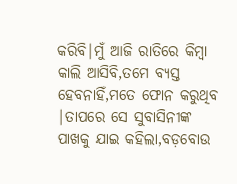କରିବି|ମୁଁ ଆଜି ରାତିରେ କିମ୍ବା କାଲି ଆସିବି,ତମେ ବ୍ୟସ୍ତ ହେବନାହିଁ,ମତେ ଫୋନ କରୁଥିବ |ତାପରେ ସେ ସୁବାସିନୀଙ୍କ ପାଖକୁ ଯାଇ କହିଲା,ବଡ଼ବୋଉ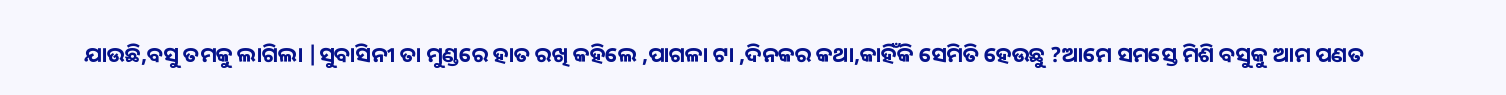ଯାଉଛି,ବସୁ ତମକୁ ଲାଗିଲା |ସୁବାସିନୀ ତା ମୁଣ୍ଡରେ ହାତ ରଖି କହିଲେ ,ପାଗଳା ଟା ,ଦିନକର କଥା,କାହିଁକି ସେମିତି ହେଉଛୁ ?ଆମେ ସମସ୍ତେ ମିଶି ବସୁକୁ ଆମ ପଣତ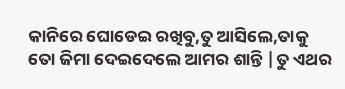କାନିରେ ଘୋଡେଇ ରଖିବୁ,ତୁ ଆସିଲେ,ତାକୁ ତୋ ଜିମା ଦେଇଦେଲେ ଆମର ଶାନ୍ତି |ତୁ ଏଥର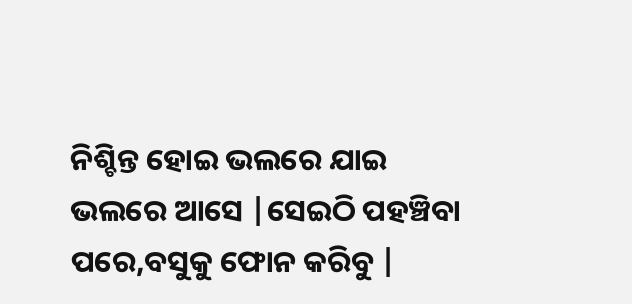ନିଶ୍ଚିନ୍ତ ହୋଇ ଭଲରେ ଯାଇ ଭଲରେ ଆସେ |ସେଇଠି ପହଞ୍ଚିବା ପରେ,ବସୁକୁ ଫୋନ କରିବୁ |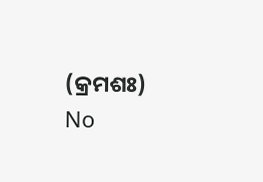(କ୍ରମଶଃ)
No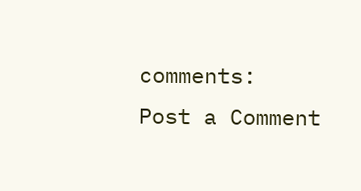comments:
Post a Comment